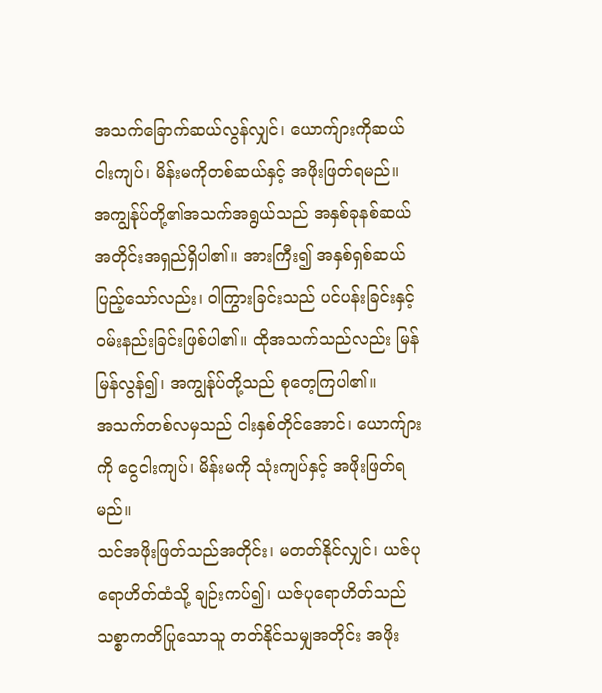အသက်ခြောက်ဆယ်လွန်လျှင်၊ ယောက်ျားကိုဆယ်ငါးကျပ်၊ မိန်းမကိုတစ်ဆယ်နှင့် အဖိုးဖြတ်ရမည်။
အကျွန်ုပ်တို့၏အသက်အရွယ်သည် အနှစ်ခုနစ်ဆယ် အတိုင်းအရှည်ရှိပါ၏။ အားကြီး၍ အနှစ်ရှစ်ဆယ်ပြည့်သော်လည်း၊ ဝါကြွားခြင်းသည် ပင်ပန်းခြင်းနှင့် ဝမ်းနည်းခြင်းဖြစ်ပါ၏။ ထိုအသက်သည်လည်း မြန်မြန်လွန်၍၊ အကျွန်ုပ်တို့သည် စုတေ့ကြပါ၏။
အသက်တစ်လမှသည် ငါးနှစ်တိုင်အောင်၊ ယောက်ျားကို ငွေငါးကျပ်၊ မိန်းမကို သုံးကျပ်နှင့် အဖိုးဖြတ်ရမည်။
သင်အဖိုးဖြတ်သည်အတိုင်း၊ မတတ်နိုင်လျှင်၊ ယဇ်ပုရောဟိတ်ထံသို့ ချဉ်းကပ်၍၊ ယဇ်ပုရောဟိတ်သည် သစ္စာကတိပြုသောသူ တတ်နိုင်သမျှအတိုင်း အဖိုး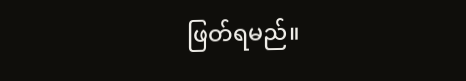ဖြတ်ရမည်။